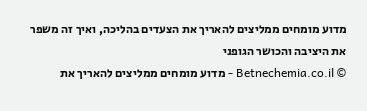מדוע מומחים ממליצים להאריך את הצעדים בהליכה, ואיך זה משפר את היציבה והכושר הגופני
© Betnechemia.co.il - מדוע מומחים ממליצים להאריך את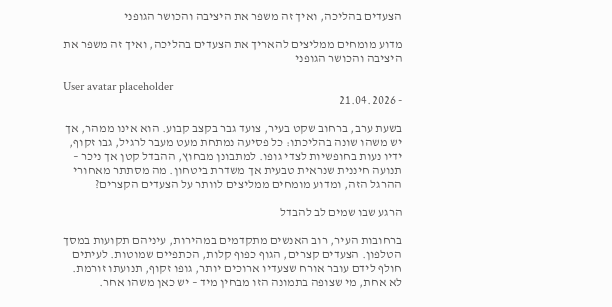הצעדים בהליכה, ואיך זה משפר את היציבה והכושר הגופני

מדוע מומחים ממליצים להאריך את הצעדים בהליכה, ואיך זה משפר את היציבה והכושר הגופני

User avatar placeholder
- 21.04.2026

בשעת ערב, ברחוב שקט בעיר, צועד גבר בקצב קבוע. הוא אינו ממהר, אך יש משהו שונה בהליכתו: כל פסיעה נמתחת מעט מעבר לרגיל, גבו זקוף, ידיו נעות בחופשיות לצדי גופו. למתבונן מבחוץ, ההבדל קטן אך ניכר – תנועה חיננית שנראית טבעית אך משדרת ביטחון. מה מסתתר מאחורי ההרגל הזה, ומדוע מומחים ממליצים לוותר על הצעדים הקצרים?

הרגע שבו שמים לב להבדל

ברחובות העיר, רוב האנשים מתקדמים במהירות, עיניהם תקועות במסך הטלפון. הצעדים קצרים, הגוף כפוף קלות, הכתפיים שמוטות. לעיתים חולף לידם עובר אורח שצעדיו ארוכים יותר, גופו זקוף, תנועתו זורמת. לא אחת, מי שצופה בתמונה הזו מבחין מיד – יש כאן משהו אחר.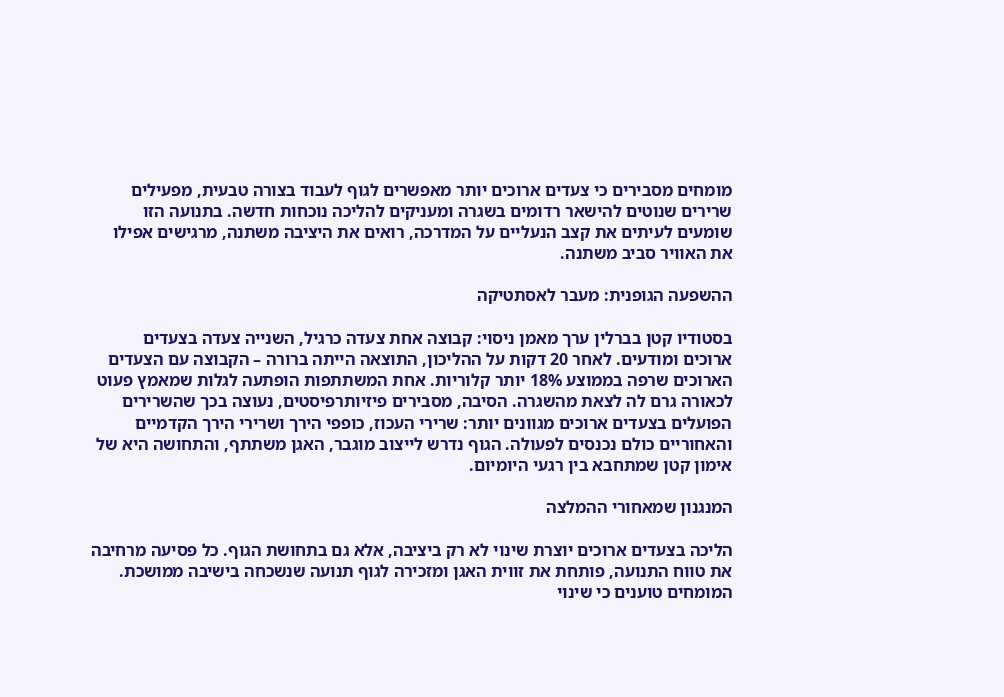מומחים מסבירים כי צעדים ארוכים יותר מאפשרים לגוף לעבוד בצורה טבעית, מפעילים שרירים שנוטים להישאר רדומים בשגרה ומעניקים להליכה נוכחות חדשה. בתנועה הזו שומעים לעיתים את קצב הנעליים על המדרכה, רואים את היציבה משתנה, מרגישים אפילו את האוויר סביב משתנה.

ההשפעה הגופנית: מעבר לאסתטיקה

בסטודיו קטן בברלין ערך מאמן ניסוי: קבוצה אחת צעדה כרגיל, השנייה צעדה בצעדים ארוכים ומודעים. לאחר 20 דקות על ההליכון, התוצאה הייתה ברורה – הקבוצה עם הצעדים הארוכים שרפה בממוצע 18% יותר קלוריות. אחת המשתתפות הופתעה לגלות שמאמץ פעוט לכאורה גרם לה לצאת מהשגרה. הסיבה, מסבירים פיזיותרפיסטים, נעוצה בכך שהשרירים הפועלים בצעדים ארוכים מגוונים יותר: שרירי העכוז, כופפי הירך ושרירי הירך הקדמיים והאחוריים כולם נכנסים לפעולה. הגוף נדרש לייצוב מוגבר, האגן משתתף, והתחושה היא של אימון קטן שמתחבא בין רגעי היומיום.

המנגנון שמאחורי ההמלצה

הליכה בצעדים ארוכים יוצרת שינוי לא רק ביציבה, אלא גם בתחושת הגוף. כל פסיעה מרחיבה את טווח התנועה, פותחת את זווית האגן ומזכירה לגוף תנועה שנשכחה בישיבה ממושכת. המומחים טוענים כי שינוי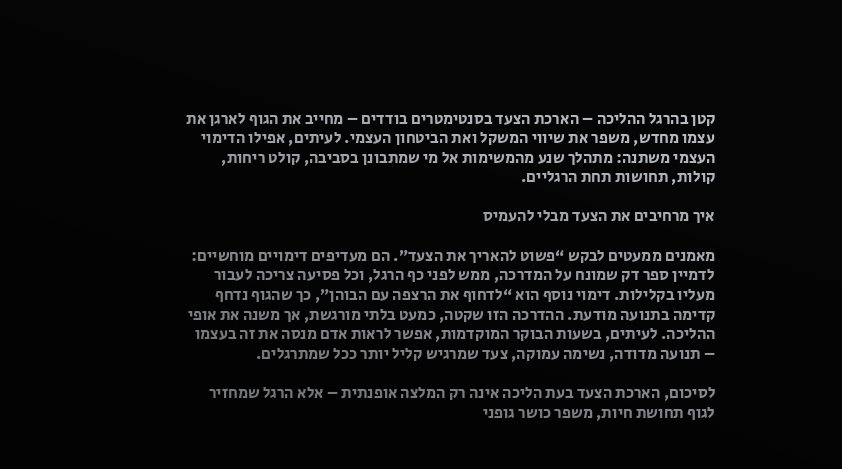קטן בהרגל ההליכה – הארכת הצעד בסנטימטרים בודדים – מחייב את הגוף לארגן את עצמו מחדש, משפר את שיווי המשקל ואת הביטחון העצמי. לעיתים, אפילו הדימוי העצמי משתנה: מתהלך שנע מהמשימות אל מי שמתבונן בסביבה, קולט ריחות, קולות, תחושות תחת הרגליים.

איך מרחיבים את הצעד מבלי להעמיס

מאמנים ממעטים לבקש “פשוט להאריך את הצעד”. הם מעדיפים דימויים מוחשיים: לדמיין ספר דק שמונח על המדרכה, ממש לפני כף הרגל, וכל פסיעה צריכה לעבור מעליו בקלילות. דימוי נוסף הוא “לדחוף את הרצפה עם הבוהן”, כך שהגוף נדחף קדימה בתנועה מודעת. ההדרכה הזו שקטה, כמעט בלתי מורגשת, אך משנה את אופי ההליכה. לעיתים, בשעות הבוקר המוקדמות, אפשר לראות אדם מנסה את זה בעצמו – תנועה מדודה, נשימה עמוקה, צעד שמרגיש קליל יותר ככל שמתרגלים.

לסיכום, הארכת הצעד בעת הליכה אינה רק המלצה אופנתית – אלא הרגל שמחזיר לגוף תחושת חיות, משפר כושר גופני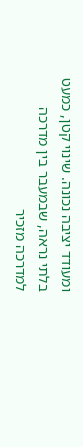ומעודד יציבה נכונה. שינוי קטן, כמעט בלתי נראה, שבמעבר בין מדרכה למדרכה מזכיר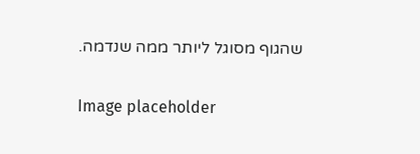שהגוף מסוגל ליותר ממה שנדמה.

Image placeholder